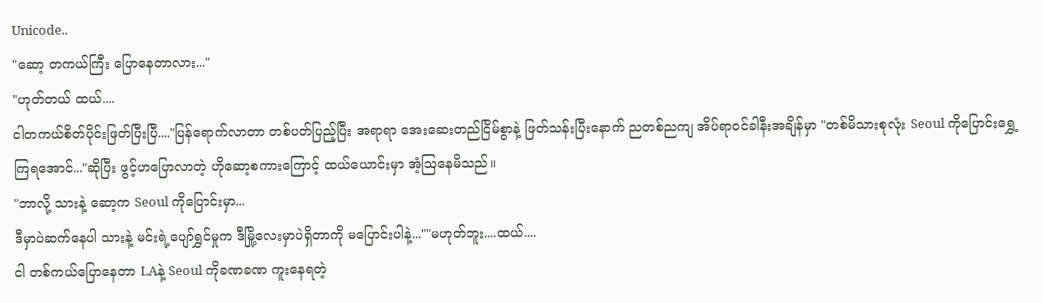Unicode..
"ဆော့ တကယ်ကြီး ပြောနေတာလား..."
"ဟုတ်တယ် ထယ်....
ငါတကယ်စိတ်ပိုင်းဖြတ်ပြီးပြီ...."ပြန်ရောက်လာတာ တစ်ပတ်ပြည့်ပြီး အရာရာ အေးဆေးတည်ငြိမ်စွာနဲ့ ဖြတ်သန်းပြီးနောက် ညတစ်ညကျ အိပ်ရာဝင်ခါနီးအချိန်မှာ "တစ်မိသားစုလုံး Seoul ကိုပြောင်းရွှေ့ကြရအောင်..."ဆိုပြီး ဖွင့်ဟပြောလာတဲ့ ဟိုဆော့စကားကြောင့် ထယ်ယောင်းမှာ အံ့ဩနေမိသည်။
"ဘာလို့ သားနဲ့ ဆော့က Seoul ကိုပြောင်းမှာ...
ဒီမှာပဲဆက်နေပါ သားနဲ့ မင်းရဲ့ပျော်ရွှင်မှုက ဒီမြို့လေးမှာပဲရှိတာကို မပြောင်းပါနဲ့...""မဟုတ်ဘူး....ထယ်....
ငါ တစ်ကယ်ပြောနေတာ LAနဲ့ Seoul ကိုခဏခဏ ကူးနေရတဲ့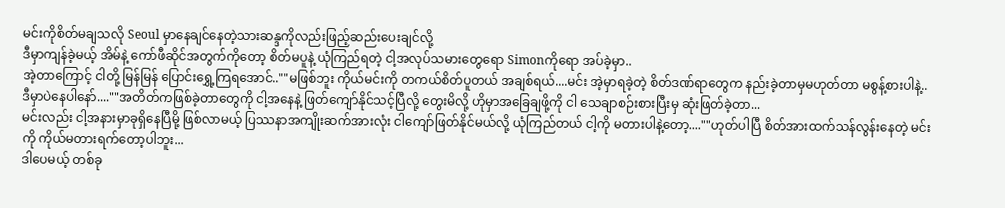မင်းကိုစိတ်မချသလို Seoul မှာနေချင်နေတဲ့သားဆန္ဒကိုလည်းဖြည့်ဆည်းပေးချင်လို့
ဒီမှာကျန်ခဲ့မယ့် အိမ်နဲ့ ကော်ဖီဆိုင်အတွက်ကိုတော့ စိတ်မပူနဲ့ ယုံကြည်ရတဲ့ ငါ့အလုပ်သမားတွေရော Simonကိုရော အပ်ခဲ့မှာ..
အဲ့တာကြောင့် ငါတို့ မြန်မြန် ပြောင်းရွှေ့ကြရအောင်..""မဖြစ်ဘူး ကိုယ်မင်းကို တကယ်စိတ်ပူတယ် အချစ်ရယ်....မင်း အဲ့မှာရခဲ့တဲ့ စိတ်ဒဏ်ရာတွေက နည်းခဲ့တာမှမဟုတ်တာ မစွန့်စားပါနဲ့..
ဒီမှာပဲနေပါနော်....""အတိတ်ကဖြစ်ခဲ့တာတွေကို ငါ့အနေနဲ့ ဖြတ်ကျော်နိုင်သင့်ပြီလို့ တွေးမိလို့ ဟိုမှာအခြေချဖို့ကို ငါ သေချာစဉ်းစားပြီးမှ ဆုံးဖြတ်ခဲ့တာ...
မင်းလည်း ငါ့အနားမှာခုရှိနေပြီမို့ ဖြစ်လာမယ့် ပြဿနာအကျိုးဆက်အားလုံး ငါကျော်ဖြတ်နိုင်မယ်လို့ ယုံကြည်တယ် ငါ့ကို မတားပါနဲ့တော့....""ဟုတ်ပါပြီ စိတ်အားထက်သန်လွန်းနေတဲ့ မင်းကို ကိုယ်မတားရက်တော့ပါဘူး...
ဒါပေမယ့် တစ်ခု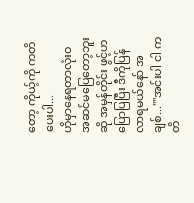တော့ ကိုယ့်ကို ကတိပေးပါ...
ဟိုမှာနေရတာလုံးဝ အဆင်မပြေတော့ဘူးဆို အမှန်တိုင်း ဖွင့်ဟပြောပြပြီး ဒီကိုပြန်လာရမယ်နော် အချစ်...""အင်းပါ ငါ ကတိ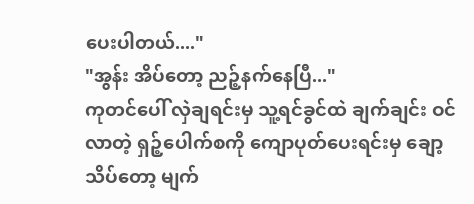ပေးပါတယ်...."
"အွန်း အိပ်တော့ ညဉ့်နက်နေပြီ..."
ကုတင်ပေါ် လှဲချရင်းမှ သူ့ရင်ခွင်ထဲ ချက်ချင်း ဝင်လာတဲ့ ရှဉ့်ပေါက်စကို ကျောပုတ်ပေးရင်းမှ ချော့သိပ်တော့ မျက်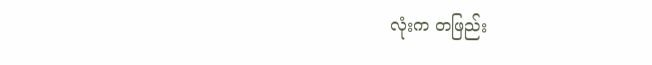လုံးက တဖြည်း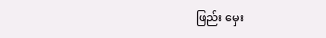ဖြည်း မှေး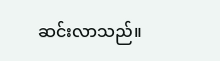ဆင်းလာသည်။